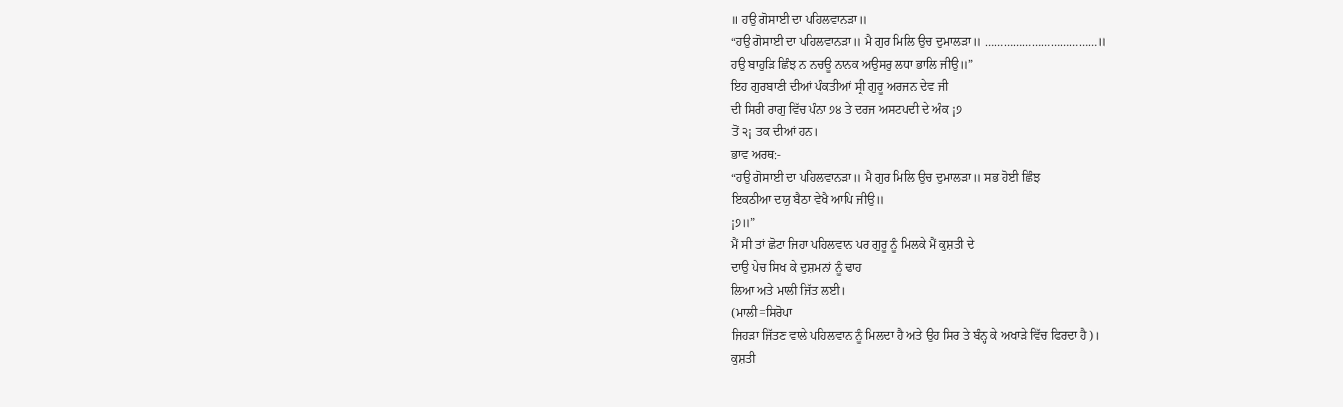॥ ਹਉ ਗੋਸਾਈ ਦਾ ਪਹਿਲਵਾਨੜਾ॥
“ਹਉ ਗੋਸਾਈ ਦਾ ਪਹਿਲਵਾਨੜਾ॥ ਮੈ ਗੁਰ ਮਿਲਿ ਉਚ ਦੁਮਾਲੜਾ॥ ………………………………॥
ਹਉ ਬਾਹੁੜਿ ਛਿੰਝ ਨ ਨਚਊ ਨਾਨਕ ਅਉਸਰੁ ਲਧਾ ਭਾਲਿ ਜੀਉ॥”
ਇਹ ਗੁਰਬਾਣੀ ਦੀਆਂ ਪੰਕਤੀਆਂ ਸ੍ਰੀ ਗੁਰੂ ਅਰਜਨ ਦੇਵ ਜੀ
ਦੀ ਸਿਰੀ ਰਾਗੁ ਵਿੱਚ ਪੰਨਾ ੭੪ ਤੇ ਦਰਜ ਅਸਟਪਦੀ ਦੇ ਅੰਕ ¡੭
ਤੋਂ ੨¡ ਤਕ ਦੀਆਂ ਹਨ।
ਭਾਵ ਅਰਥ:-
“ਹਉ ਗੋਸਾਈ ਦਾ ਪਹਿਲਵਾਨੜਾ॥ ਮੈ ਗੁਰ ਮਿਲਿ ਉਚ ਦੁਮਾਲੜਾ॥ ਸਭ ਹੋਈ ਛਿੰਝ
ਇਕਠੀਆ ਦਯੁ ਬੈਠਾ ਵੇਖੈ ਆਪਿ ਜੀਉ॥
¡੭॥”
ਮੈਂ ਸੀ ਤਾਂ ਛੋਟਾ ਜਿਹਾ ਪਹਿਲਵਾਨ ਪਰ ਗੁਰੂ ਨੂੰ ਮਿਲਕੇ ਮੈਂ ਕੁਸ਼ਤੀ ਦੇ
ਦਾਉ ਪੇਚ ਸਿਖ ਕੇ ਦੁਸ਼ਮਨਾਂ ਨੂੰ ਢਾਹ
ਲਿਆ ਅਤੇ ਮਾਲੀ ਜਿੱਤ ਲਈ।
(ਮਾਲੀ=ਸਿਰੋਪਾ
ਜਿਹੜਾ ਜਿੱਤਣ ਵਾਲੇ ਪਹਿਲਵਾਨ ਨੂੰ ਮਿਲਦਾ ਹੈ ਅਤੇ ਉਹ ਸਿਰ ਤੇ ਬੰਨ੍ਹ ਕੇ ਅਖਾੜੇ ਵਿੱਚ ਫਿਰਦਾ ਹੈ)।
ਕੁਸ਼ਤੀ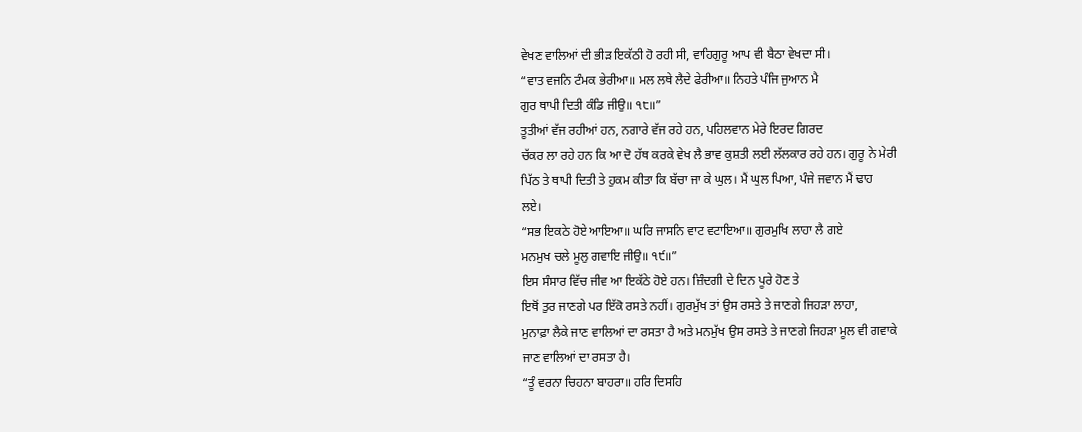ਵੇਖਣ ਵਾਲਿਆਂ ਦੀ ਭੀੜ ਇਕੱਠੀ ਹੋ ਰਹੀ ਸੀ, ਵਾਹਿਗੁਰੂ ਆਪ ਵੀ ਬੈਠਾ ਵੇਖਦਾ ਸੀ।
“ਵਾਤ ਵਜਨਿ ਟੰਮਕ ਭੇਰੀਆ॥ ਮਲ ਲਥੇ ਲੈਦੇ ਫੇਰੀਆ॥ ਨਿਹਤੇ ਪੰਜਿ ਜੁਆਨ ਮੈ
ਗੁਰ ਥਾਪੀ ਦਿਤੀ ਕੰਡਿ ਜੀਉ॥ ੧੮॥”
ਤੂਤੀਆਂ ਵੱਜ ਰਹੀਆਂ ਹਨ, ਨਗਾਰੇ ਵੱਜ ਰਹੇ ਹਨ, ਪਹਿਲਵਾਨ ਮੇਰੇ ਇਰਦ ਗਿਰਦ
ਚੱਕਰ ਲਾ ਰਹੇ ਹਨ ਕਿ ਆ ਦੋ ਹੱਥ ਕਰਕੇ ਵੇਖ ਲੈ ਭਾਵ ਕੁਸ਼ਤੀ ਲਈ ਲੱਲਕਾਰ ਰਹੇ ਹਨ। ਗੁਰੂ ਨੇ ਮੇਰੀ
ਪਿੱਠ ਤੇ ਥਾਪੀ ਦਿਤੀ ਤੇ ਹੁਕਮ ਕੀਤਾ ਕਿ ਬੱਚਾ ਜਾ ਕੇ ਘੁਲ। ਮੈਂ ਘੁਲ ਪਿਆ, ਪੰਜੇ ਜਵਾਨ ਮੈਂ ਢਾਹ
ਲਏ।
“ਸਭ ਇਕਠੇ ਹੋਏ ਆਇਆ॥ ਘਰਿ ਜਾਸਨਿ ਵਾਟ ਵਟਾਇਆ॥ ਗੁਰਮੁਖਿ ਲਾਹਾ ਲੈ ਗਏ
ਮਨਮੁਖ ਚਲੇ ਮੂਲੁ ਗਵਾਇ ਜੀਉ॥ ੧੯॥”
ਇਸ ਸੰਸਾਰ ਵਿੱਚ ਜੀਵ ਆ ਇਕੱਠੇ ਹੋਏ ਹਨ। ਜ਼ਿੰਦਗੀ ਦੇ ਦਿਨ ਪੂਰੇ ਹੋਣ ਤੇ
ਇਥੋਂ ਤੁਰ ਜਾਣਗੇ ਪਰ ਇੱਕੋ ਰਸਤੇ ਨਹੀਂ। ਗੁਰਮੁੱਖ ਤਾਂ ਉਸ ਰਸਤੇ ਤੇ ਜਾਣਗੇ ਜਿਹੜਾ ਲਾਹਾ,
ਮੁਨਾਫ਼ਾ ਲੈਕੇ ਜਾਣ ਵਾਲਿਆਂ ਦਾ ਰਸਤਾ ਹੈ ਅਤੇ ਮਨਮੁੱਖ ਉਸ ਰਸਤੇ ਤੇ ਜਾਣਗੇ ਜਿਹੜਾ ਮੂਲ ਵੀ ਗਵਾਕੇ
ਜਾਣ ਵਾਲਿਆਂ ਦਾ ਰਸਤਾ ਹੈ।
“ਤੂੰ ਵਰਨਾ ਚਿਹਨਾ ਬਾਹਰਾ॥ ਹਰਿ ਦਿਸਹਿ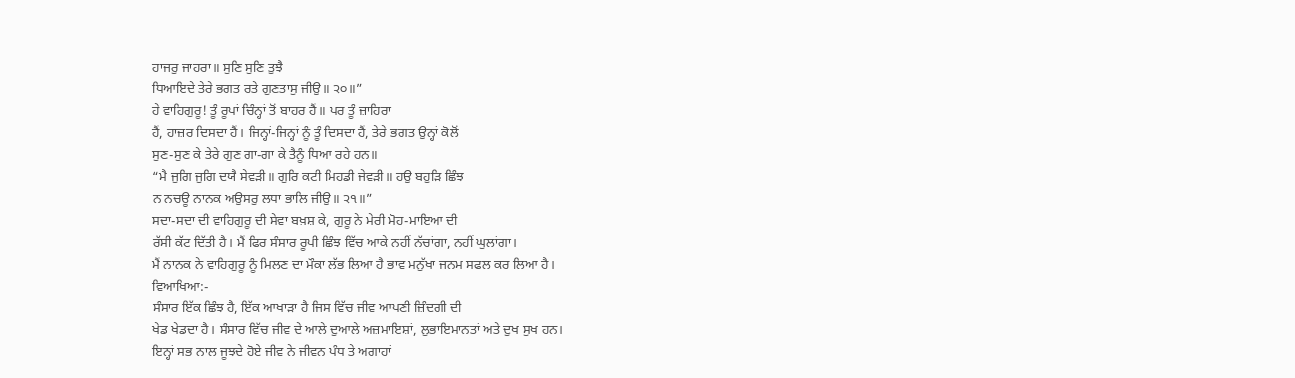ਹਾਜਰੁ ਜਾਹਰਾ॥ ਸੁਣਿ ਸੁਣਿ ਤੁਝੈ
ਧਿਆਇਦੇ ਤੇਰੇ ਭਗਤ ਰਤੇ ਗੁਣਤਾਸੁ ਜੀਉ॥ ੨੦॥”
ਹੇ ਵਾਹਿਗੁਰੂ! ਤੂੰ ਰੂਪਾਂ ਚਿੰਨ੍ਹਾਂ ਤੋਂ ਬਾਹਰ ਹੈਂ॥ ਪਰ ਤੂੰ ਜ਼ਾਹਿਰਾ
ਹੈਂ, ਹਾਜ਼ਰ ਦਿਸਦਾ ਹੈਂ। ਜਿਨ੍ਹਾਂ-ਜਿਨ੍ਹਾਂ ਨੂੰ ਤੂੰ ਦਿਸਦਾ ਹੈਂ, ਤੇਰੇ ਭਗਤ ਉਨ੍ਹਾਂ ਕੋਲੋਂ
ਸੁਣ-ਸੁਣ ਕੇ ਤੇਰੇ ਗੁਣ ਗਾ-ਗਾ ਕੇ ਤੈਨੂੰ ਧਿਆ ਰਹੇ ਹਨ॥
“ਮੈ ਜੁਗਿ ਜੁਗਿ ਦਯੈ ਸੇਵੜੀ॥ ਗੁਰਿ ਕਟੀ ਮਿਹਡੀ ਜੇਵੜੀ॥ ਹਉ ਬਹੁੜਿ ਛਿੰਝ
ਨ ਨਚਊ ਨਾਨਕ ਅਉਸਰੁ ਲਧਾ ਭਾਲਿ ਜੀਉ॥ ੨੧॥”
ਸਦਾ-ਸਦਾ ਦੀ ਵਾਹਿਗੁਰੂ ਦੀ ਸੇਵਾ ਬਖ਼ਸ਼ ਕੇ, ਗੁਰੂ ਨੇ ਮੇਰੀ ਮੋਹ-ਮਾਇਆ ਦੀ
ਰੱਸੀ ਕੱਟ ਦਿੱਤੀ ਹੈ। ਮੈਂ ਫਿਰ ਸੰਸਾਰ ਰੂਪੀ ਛਿੰਝ ਵਿੱਚ ਆਕੇ ਨਹੀਂ ਨੱਚਾਂਗਾ, ਨਹੀਂ ਘੁਲਾਂਗਾ।
ਮੈਂ ਨਾਨਕ ਨੇ ਵਾਹਿਗੁਰੂ ਨੂੰ ਮਿਲਣ ਦਾ ਮੌਕਾ ਲੱਭ ਲਿਆ ਹੈ ਭਾਵ ਮਨੁੱਖਾ ਜਨਮ ਸਫਲ ਕਰ ਲਿਆ ਹੈ।
ਵਿਆਖਿਆ:-
ਸੰਸਾਰ ਇੱਕ ਛਿੰਝ ਹੈ, ਇੱਕ ਆਖਾੜਾ ਹੈ ਜਿਸ ਵਿੱਚ ਜੀਵ ਆਪਣੀ ਜ਼ਿੰਦਗੀ ਦੀ
ਖੇਡ ਖੇਡਦਾ ਹੈ। ਸੰਸਾਰ ਵਿੱਚ ਜੀਵ ਦੇ ਆਲੇ ਦੁਆਲੇ ਅਜ਼ਮਾਇਸ਼ਾਂ, ਲੁਭਾਇਮਾਨਤਾਂ ਅਤੇ ਦੁਖ ਸੁਖ ਹਨ।
ਇਨ੍ਹਾਂ ਸਭ ਨਾਲ ਜੂਝਦੇ ਹੋਏ ਜੀਵ ਨੇ ਜੀਵਨ ਪੰਧ ਤੇ ਅਗਾਹਾਂ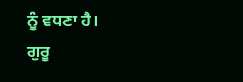ਨੂੰ ਵਧਣਾ ਹੈ।
ਗੁਰੂ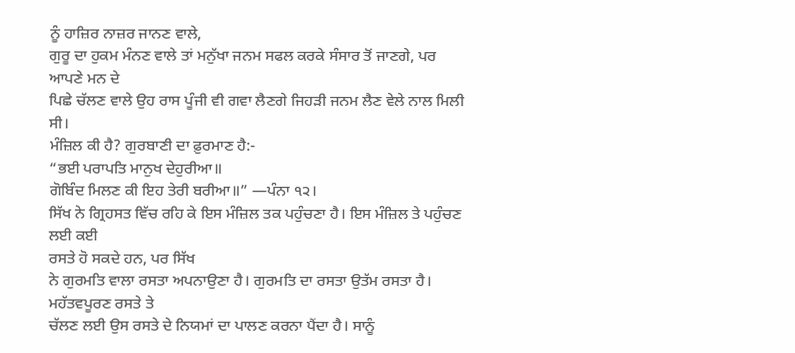ਨੂੰ ਹਾਜ਼ਿਰ ਨਾਜ਼ਰ ਜਾਨਣ ਵਾਲੇ,
ਗੁਰੂ ਦਾ ਹੁਕਮ ਮੰਨਣ ਵਾਲੇ ਤਾਂ ਮਨੁੱਖਾ ਜਨਮ ਸਫਲ ਕਰਕੇ ਸੰਸਾਰ ਤੋਂ ਜਾਣਗੇ, ਪਰ ਆਪਣੇ ਮਨ ਦੇ
ਪਿਛੇ ਚੱਲਣ ਵਾਲੇ ਉਹ ਰਾਸ ਪੂੰਜੀ ਵੀ ਗਵਾ ਲੈਣਗੇ ਜਿਹੜੀ ਜਨਮ ਲੈਣ ਵੇਲੇ ਨਾਲ ਮਿਲੀ ਸੀ।
ਮੰਜ਼ਿਲ ਕੀ ਹੈ? ਗੁਰਬਾਣੀ ਦਾ ਫ਼ੁਰਮਾਣ ਹੈ:-
“ਭਈ ਪਰਾਪਤਿ ਮਾਨੁਖ ਦੇਹੁਰੀਆ॥
ਗੋਬਿੰਦ ਮਿਲਣ ਕੀ ਇਹ ਤੇਰੀ ਬਰੀਆ॥” —ਪੰਨਾ ੧੨।
ਸਿੱਖ ਨੇ ਗ੍ਰਿਹਸਤ ਵਿੱਚ ਰਹਿ ਕੇ ਇਸ ਮੰਜ਼ਿਲ ਤਕ ਪਹੁੰਚਣਾ ਹੈ। ਇਸ ਮੰਜ਼ਿਲ ਤੇ ਪਹੁੰਚਣ ਲਈ ਕਈ
ਰਸਤੇ ਹੋ ਸਕਦੇ ਹਨ, ਪਰ ਸਿੱਖ
ਨੇ ਗੁਰਮਤਿ ਵਾਲਾ ਰਸਤਾ ਅਪਨਾਉਣਾ ਹੈ। ਗੁਰਮਤਿ ਦਾ ਰਸਤਾ ਉਤੱਮ ਰਸਤਾ ਹੈ। ਮਹੱਤਵਪੂਰਣ ਰਸਤੇ ਤੇ
ਚੱਲਣ ਲਈ ਉਸ ਰਸਤੇ ਦੇ ਨਿਯਮਾਂ ਦਾ ਪਾਲਣ ਕਰਨਾ ਪੈਂਦਾ ਹੈ। ਸਾਨੂੰ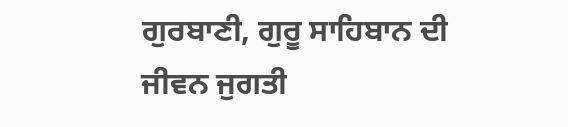ਗੁਰਬਾਣੀ, ਗੁਰੂ ਸਾਹਿਬਾਨ ਦੀ
ਜੀਵਨ ਜੁਗਤੀ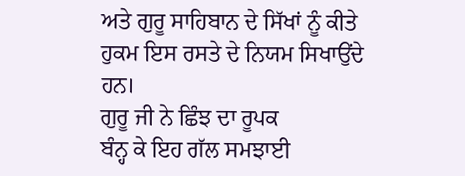ਅਤੇ ਗੁਰੂ ਸਾਹਿਬਾਨ ਦੇ ਸਿੱਖਾਂ ਨੂੰ ਕੀਤੇ ਹੁਕਮ ਇਸ ਰਸਤੇ ਦੇ ਨਿਯਮ ਸਿਖਾਉਂਦੇ ਹਨ।
ਗੁਰੂ ਜੀ ਨੇ ਛਿੰਝ ਦਾ ਰੂਪਕ
ਬੰਨ੍ਹ ਕੇ ਇਹ ਗੱਲ ਸਮਝਾਈ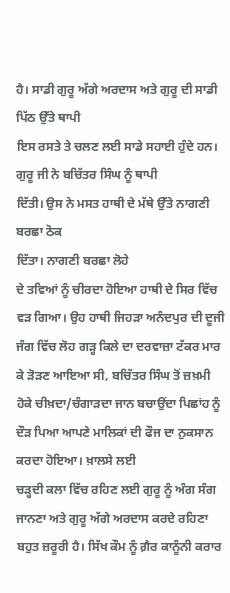ਹੈ। ਸਾਡੀ ਗੁਰੂ ਅੱਗੇ ਅਰਦਾਸ ਅਤੇ ਗੁਰੂ ਦੀ ਸਾਡੀ ਪਿੱਠ ਉੱਤੇ ਥਾਪੀ
ਇਸ ਰਸਤੇ ਤੇ ਚਲਣ ਲਈ ਸਾਡੇ ਸਹਾਈ ਹੁੰਦੇ ਹਨ।
ਗੁਰੂ ਜੀ ਨੇ ਬਚਿੱਤਰ ਸਿੰਘ ਨੂੰ ਥਾਪੀ
ਦਿੱਤੀ। ਉਸ ਨੇ ਮਸਤ ਹਾਥੀ ਦੇ ਮੱਥੇ ਉੱਤੇ ਨਾਗਣੀ ਬਰਛਾ ਠੋਕ
ਦਿੱਤਾ। ਨਾਗਣੀ ਬਰਛਾ ਲੋਹੇ
ਦੇ ਤਵਿਆਂ ਨੂੰ ਚੀਰਦਾ ਹੋਇਆ ਹਾਥੀ ਦੇ ਸਿਰ ਵਿੱਚ ਵੜ ਗਿਆ। ਉਹ ਹਾਥੀ ਜਿਹੜਾ ਅਨੰਦਪੁਰ ਦੀ ਦੂਜੀ
ਜੰਗ ਵਿੱਚ ਲੋਹ ਗੜ੍ਹ ਕਿਲੇ ਦਾ ਦਰਵਾਜ਼ਾ ਟੱਕਰ ਮਾਰ ਕੇ ੜੋੜਣ ਆਇਆ ਸੀ, ਬਚਿੱਤਰ ਸਿੰਘ ਤੋਂ ਜ਼ਖ਼ਮੀ
ਹੋਕੇ ਚੀਖ਼ਦਾ/ਚੰਗਾੜਦਾ ਜਾਨ ਬਚਾਉਂਦਾ ਪਿਛਾਂਹ ਨੂੰ ਦੌੜ ਪਿਆ ਆਪਣੇ ਮਾਲਿਕਾਂ ਦੀ ਫੌਜ ਦਾ ਨੁਕਸਾਨ
ਕਰਦਾ ਹੋਇਆ। ਖ਼ਾਲਸੇ ਲਈ
ਚੜ੍ਹਦੀ ਕਲਾ ਵਿੱਚ ਰਹਿਣ ਲਈ ਗੁਰੂ ਨੂੰ ਅੰਗ ਸੰਗ ਜਾਨਣਾ ਅਤੇ ਗੁਰੂ ਅੱਗੇ ਅਰਦਾਸ ਕਰਦੇ ਰਹਿਣਾ
ਬਹੁਤ ਜ਼ਰੂਰੀ ਹੈ। ਸਿੱਖ ਕੌਮ ਨੂੰ ਗ਼ੈਰ ਕਾਨੂੰਨੀ ਕਰਾਰ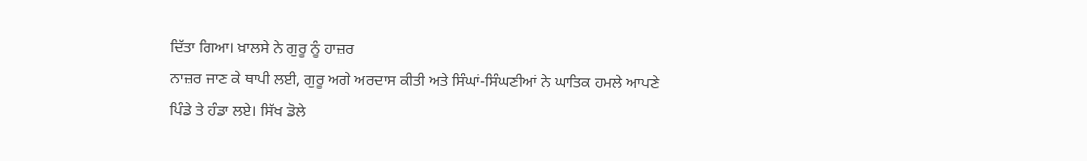ਦਿੱਤਾ ਗਿਆ। ਖ਼ਾਲਸੇ ਨੇ ਗੁਰੂ ਨੂੰ ਹਾਜ਼ਰ
ਨਾਜ਼ਰ ਜਾਣ ਕੇ ਥਾਪੀ ਲਈ, ਗੁਰੂ ਅਗੇ ਅਰਦਾਸ ਕੀਤੀ ਅਤੇ ਸਿੰਘਾਂ-ਸਿੰਘਣੀਆਂ ਨੇ ਘਾਤਿਕ ਹਮਲੇ ਆਪਣੇ
ਪਿੰਡੇ ਤੇ ਹੰਡਾ ਲਏ। ਸਿੱਖ ਡੋਲੇ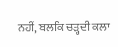ਨਹੀਂ, ਬਲਕਿ ਚੜ੍ਹਦੀ ਕਲਾ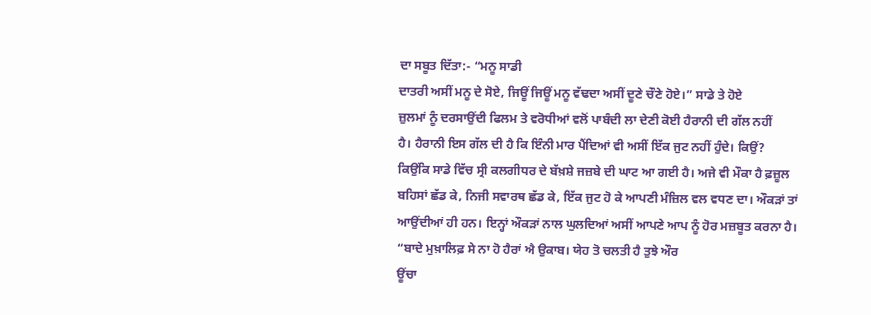ਦਾ ਸਬੂਤ ਦਿੱਤਾ:- “ਮਨੂ ਸਾਡੀ
ਦਾਤਰੀ ਅਸੀਂ ਮਨੂ ਦੇ ਸੋਏ, ਜਿਊਂ ਜਿਊਂ ਮਨੂ ਵੱਢਦਾ ਅਸੀਂ ਦੂਣੇ ਚੌਣੇ ਹੋਏ।” ਸਾਡੇ ਤੇ ਹੋਏ
ਜ਼ੁਲਮਾਂ ਨੂੰ ਦਰਸਾਉਂਦੀ ਫਿਲਮ ਤੇ ਵਰੋਧੀਆਂ ਵਲੋਂ ਪਾਬੰਦੀ ਲਾ ਦੇਣੀ ਕੋਈ ਹੈਰਾਨੀ ਦੀ ਗੱਲ ਨਹੀਂ
ਹੈ। ਹੈਰਾਨੀ ਇਸ ਗੱਲ ਦੀ ਹੈ ਕਿ ਇੰਨੀ ਮਾਰ ਪੈਂਦਿਆਂ ਵੀ ਅਸੀਂ ਇੱਕ ਜੁਟ ਨਹੀਂ ਹੁੰਦੇ। ਕਿਉਂ?
ਕਿਉਂਕਿ ਸਾਡੇ ਵਿੱਚ ਸ੍ਰੀ ਕਲਗੀਧਰ ਦੇ ਬੱਖ਼ਸ਼ੇ ਜਜ਼ਬੇ ਦੀ ਘਾਟ ਆ ਗਈ ਹੈ। ਅਜੇ ਵੀ ਮੌਕਾ ਹੈ ਫ਼ਜ਼ੂਲ
ਬਹਿਸਾਂ ਛੱਡ ਕੇ, ਨਿਜੀ ਸਵਾਰਥ ਛੱਡ ਕੇ, ਇੱਕ ਜੁਟ ਹੋ ਕੇ ਆਪਣੀ ਮੰਜ਼ਿਲ ਵਲ ਵਧਣ ਦਾ। ਔਕੜਾਂ ਤਾਂ
ਆਉਂਦੀਆਂ ਹੀ ਹਨ। ਇਨ੍ਹਾਂ ਔਕੜਾਂ ਨਾਲ ਘੁਲਦਿਆਂ ਅਸੀਂ ਆਪਣੇ ਆਪ ਨੂੰ ਹੋਰ ਮਜ਼ਬੂਤ ਕਰਨਾ ਹੈ।
“ਬਾਦੇ ਮੁਖ਼ਾਲਿਫ਼ ਸੇ ਨਾ ਹੋ ਹੈਰਾਂ ਐ ਉਕਾਬ। ਯੇਹ ਤੋ ਚਲਤੀ ਹੈ ਤੁਝੇ ਔਰ
ਊਂਚਾ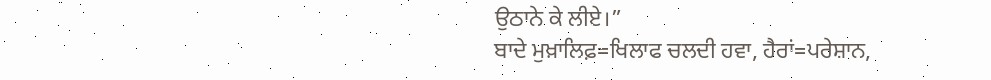ਉਠਾਨੇ ਕੇ ਲੀਏ।”
ਬਾਦੇ ਮੁਖ਼ਾਲਿਫ਼=ਖਿਲਾਫ ਚਲਦੀ ਹਵਾ, ਹੈਰਾਂ=ਪਰੇਸ਼ਾਨ,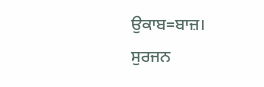ਉਕਾਬ=ਬਾਜ਼।
ਸੁਰਜਨ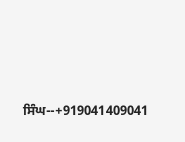ਸਿੰਘ--+919041409041